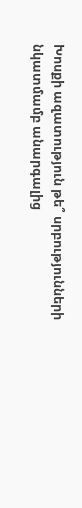Խոսքի ազատություն թե՞ սրբությունների նկատմամբ անարգալից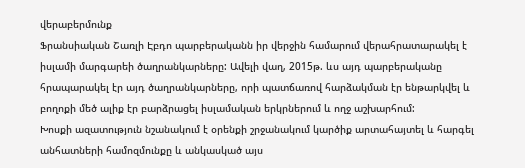վերաբերմունք
Ֆրանսիական Շառլի Էբդո պարբերականն իր վերջին համարում վերահրատարակել է իսլամի մարգարեի ծաղրանկարները: Ավելի վաղ, 2015թ. ևս այդ պարբերականը հրապարակել էր այդ ծաղրանկարները, որի պատճառով հարձակման էր ենթարկվել և բողոքի մեծ ալիք էր բարձրացել իսլամական երկրներում և ողջ աշխարհում:
Խոսքի ազատություն նշանակում է օրենքի շրջանակում կարծիք արտահայտել և հարգել անհատների համոզմունքը և անկասկած այս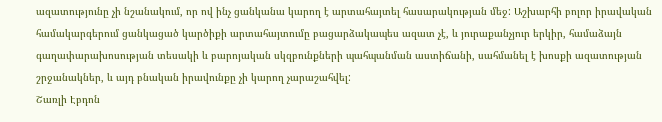ազատությունը չի նշանակում, որ ով ինչ ցանկանա կարող է արտահայտել հասարակության մեջ: Աշխարհի բոլոր իրավական համակարգերում ցանկացած կարծիքի արտահայտումը բացարձակապես ազատ չէ, և յուրաքանչյուր երկիր, համաձայն գաղափարախոսության տեսակի և բարոյական սկզբունքների պահպանման աստիճանի, սահմանել է խոսքի ազատության շրջանակներ, և այդ բնական իրավունքը չի կարող չարաշահվել:
Շառլի Էբդոն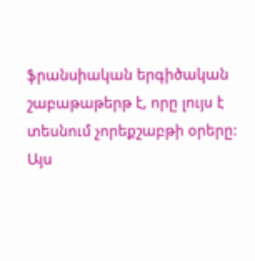ֆրանսիական երգիծական շաբաթաթերթ է, որը լույս է տեսնում չորեքշաբթի օրերը: Այս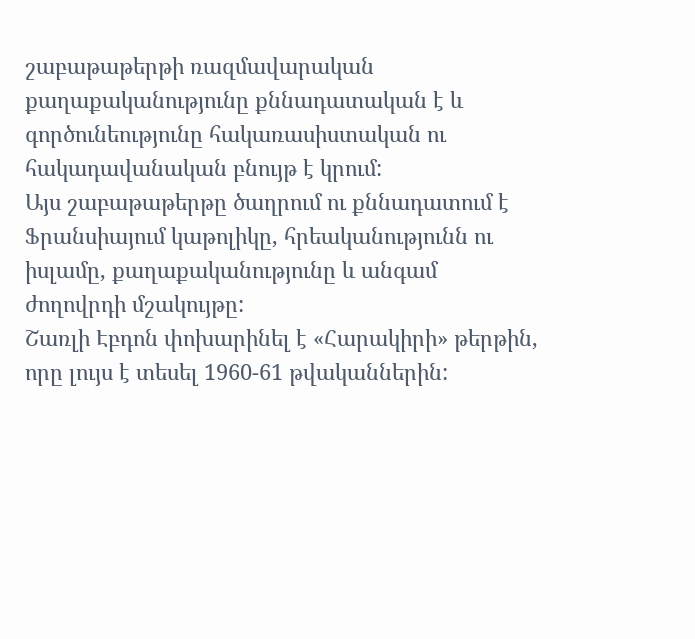շաբաթաթերթի ռազմավարական քաղաքականությունը քննադատական է և գործունեությունը հակառասիստական ու հակադավանական բնույթ է կրում:
Այս շաբաթաթերթը ծաղրում ու քննադատում է Ֆրանսիայում կաթոլիկը, հրեականությունն ու իսլամը, քաղաքականությունը և անգամ ժողովրդի մշակույթը:
Շառլի Էբդոն փոխարինել է «Հարակիրի» թերթին, որը լույս է տեսել 1960-61 թվականներին: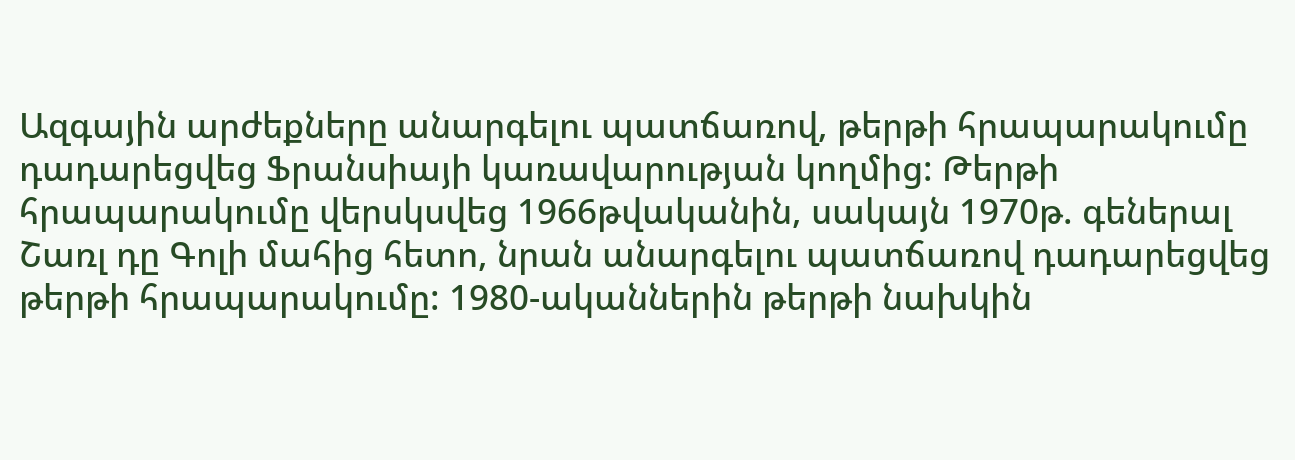Ազգային արժեքները անարգելու պատճառով, թերթի հրապարակումը դադարեցվեց Ֆրանսիայի կառավարության կողմից: Թերթի հրապարակումը վերսկսվեց 1966թվականին, սակայն 1970թ. գեներալ Շառլ դը Գոլի մահից հետո, նրան անարգելու պատճառով դադարեցվեց թերթի հրապարակումը: 1980-ականներին թերթի նախկին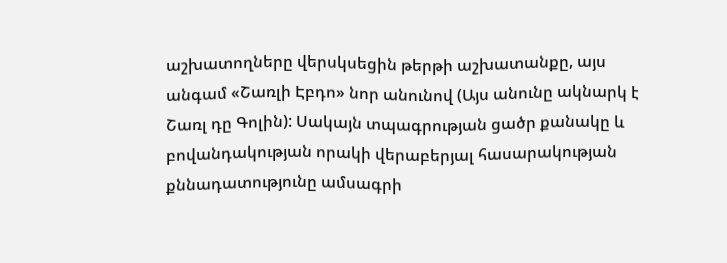աշխատողները վերսկսեցին թերթի աշխատանքը, այս անգամ «Շառլի Էբդո» նոր անունով (Այս անունը ակնարկ է Շառլ դը Գոլին): Սակայն տպագրության ցածր քանակը և բովանդակության որակի վերաբերյալ հասարակության քննադատությունը ամսագրի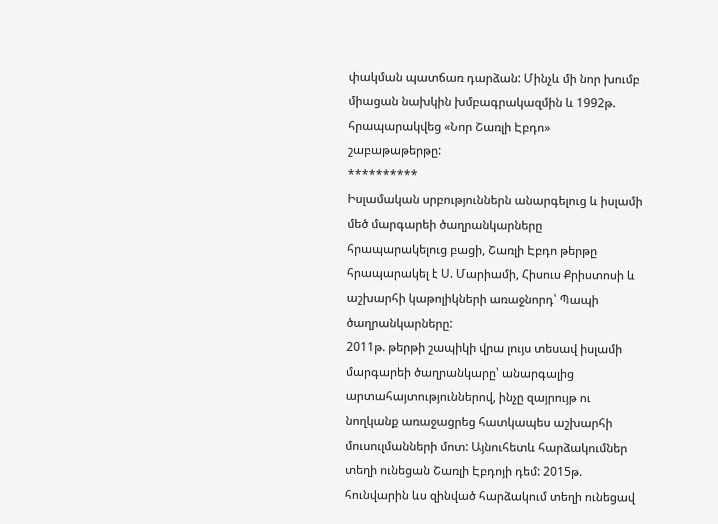փակման պատճառ դարձան: Մինչև մի նոր խումբ միացան նախկին խմբագրակազմին և 1992թ. հրապարակվեց «Նոր Շառլի Էբդո» շաբաթաթերթը:
**********
Իսլամական սրբություններն անարգելուց և իսլամի մեծ մարգարեի ծաղրանկարները հրապարակելուց բացի, Շառլի Էբդո թերթը հրապարակել է Ս. Մարիամի, Հիսուս Քրիստոսի և աշխարհի կաթոլիկների առաջնորդ՝ Պապի ծաղրանկարները:
2011թ. թերթի շապիկի վրա լույս տեսավ իսլամի մարգարեի ծաղրանկարը՝ անարգալից արտահայտություններով, ինչը զայրույթ ու նողկանք առաջացրեց հատկապես աշխարհի մուսուլմանների մոտ: Այնուհետև հարձակումներ տեղի ունեցան Շառլի Էբդոյի դեմ: 2015թ. հունվարին ևս զինված հարձակում տեղի ունեցավ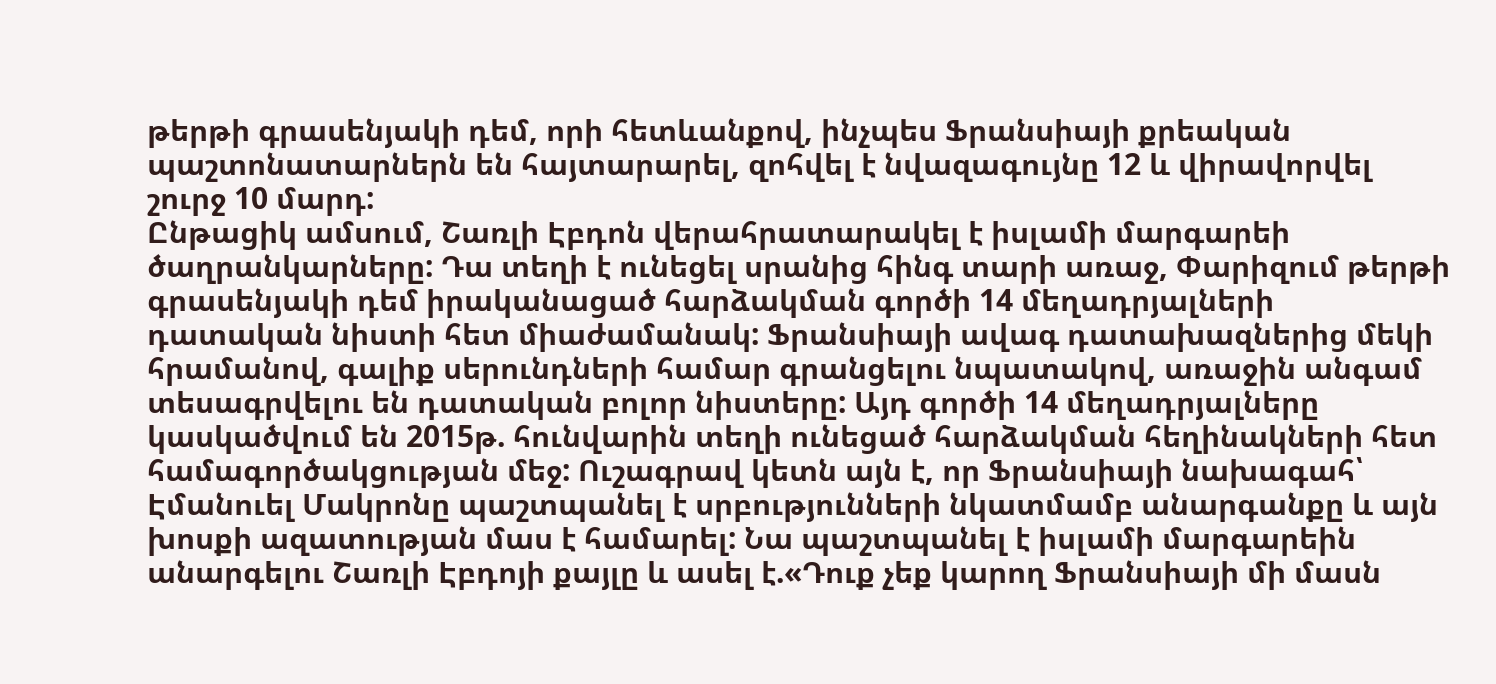թերթի գրասենյակի դեմ, որի հետևանքով, ինչպես Ֆրանսիայի քրեական պաշտոնատարներն են հայտարարել, զոհվել է նվազագույնը 12 և վիրավորվել շուրջ 10 մարդ:
Ընթացիկ ամսում, Շառլի Էբդոն վերահրատարակել է իսլամի մարգարեի ծաղրանկարները: Դա տեղի է ունեցել սրանից հինգ տարի առաջ, Փարիզում թերթի գրասենյակի դեմ իրականացած հարձակման գործի 14 մեղադրյալների դատական նիստի հետ միաժամանակ: Ֆրանսիայի ավագ դատախազներից մեկի հրամանով, գալիք սերունդների համար գրանցելու նպատակով, առաջին անգամ տեսագրվելու են դատական բոլոր նիստերը: Այդ գործի 14 մեղադրյալները կասկածվում են 2015թ. հունվարին տեղի ունեցած հարձակման հեղինակների հետ համագործակցության մեջ: Ուշագրավ կետն այն է, որ Ֆրանսիայի նախագահ՝ Էմանուել Մակրոնը պաշտպանել է սրբությունների նկատմամբ անարգանքը և այն խոսքի ազատության մաս է համարել: Նա պաշտպանել է իսլամի մարգարեին անարգելու Շառլի Էբդոյի քայլը և ասել է.«Դուք չեք կարող Ֆրանսիայի մի մասն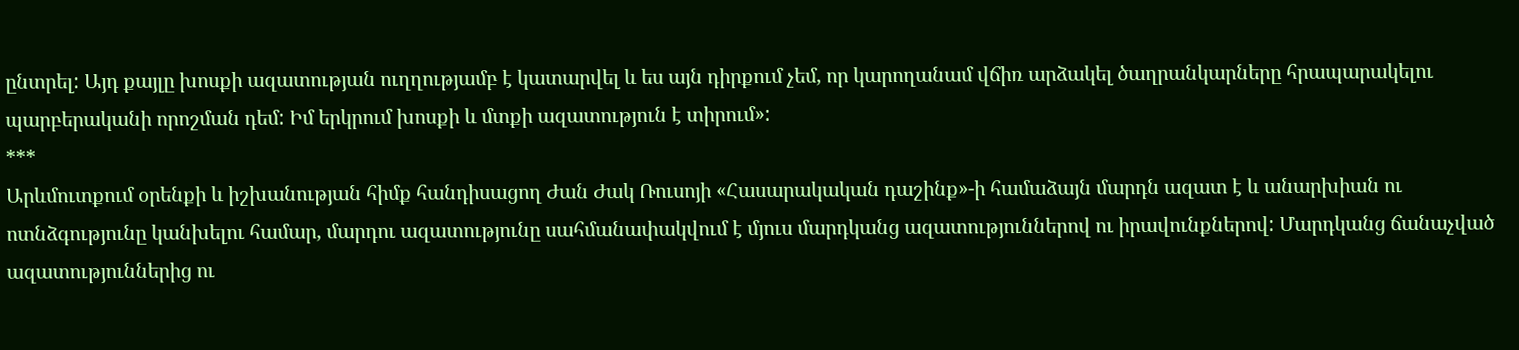ընտրել: Այդ քայլը խոսքի ազատության ուղղությամբ է կատարվել և ես այն դիրքում չեմ, որ կարողանամ վճիռ արձակել ծաղրանկարները հրապարակելու պարբերականի որոշման դեմ: Իմ երկրում խոսքի և մտքի ազատություն է տիրում»:
***
Արևմուտքում օրենքի և իշխանության հիմք հանդիսացող Ժան Ժակ Ռուսոյի «Հասարակական դաշինք»-ի համաձայն մարդն ազատ է և անարխիան ու ոտնձգությունը կանխելու համար, մարդու ազատությունը սահմանափակվում է մյուս մարդկանց ազատություններով ու իրավունքներով: Մարդկանց ճանաչված ազատություններից ու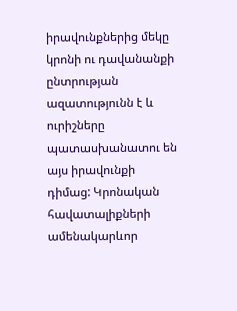իրավունքներից մեկը կրոնի ու դավանանքի ընտրության ազատությունն է և ուրիշները պատասխանատու են այս իրավունքի դիմաց: Կրոնական հավատալիքների ամենակարևոր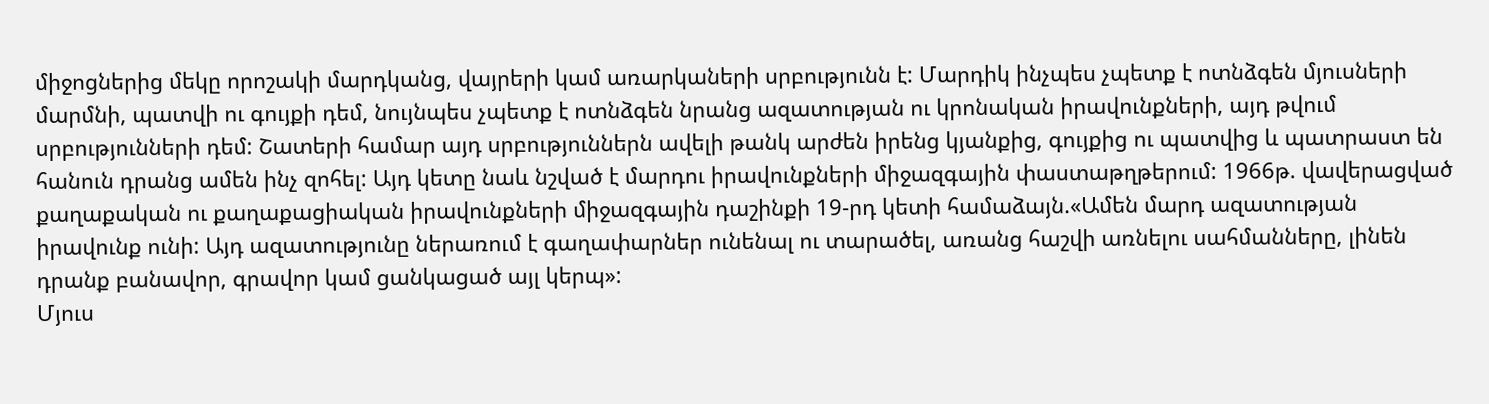միջոցներից մեկը որոշակի մարդկանց, վայրերի կամ առարկաների սրբությունն է: Մարդիկ ինչպես չպետք է ոտնձգեն մյուսների մարմնի, պատվի ու գույքի դեմ, նույնպես չպետք է ոտնձգեն նրանց ազատության ու կրոնական իրավունքների, այդ թվում սրբությունների դեմ: Շատերի համար այդ սրբություններն ավելի թանկ արժեն իրենց կյանքից, գույքից ու պատվից և պատրաստ են հանուն դրանց ամեն ինչ զոհել: Այդ կետը նաև նշված է մարդու իրավունքների միջազգային փաստաթղթերում: 1966թ. վավերացված քաղաքական ու քաղաքացիական իրավունքների միջազգային դաշինքի 19-րդ կետի համաձայն.«Ամեն մարդ ազատության իրավունք ունի: Այդ ազատությունը ներառում է գաղափարներ ունենալ ու տարածել, առանց հաշվի առնելու սահմանները, լինեն դրանք բանավոր, գրավոր կամ ցանկացած այլ կերպ»:
Մյուս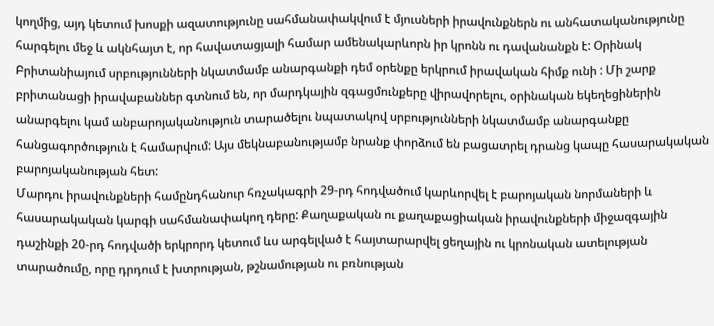կողմից, այդ կետում խոսքի ազատությունը սահմանափակվում է մյուսների իրավունքներն ու անհատականությունը հարգելու մեջ և ակնհայտ է, որ հավատացյալի համար ամենակարևորն իր կրոնն ու դավանանքն է: Օրինակ Բրիտանիայում սրբությունների նկատմամբ անարգանքի դեմ օրենքը երկրում իրավական հիմք ունի : Մի շարք բրիտանացի իրավաբաններ գտնում են, որ մարդկային զգացմունքերը վիրավորելու, օրինական եկեղեցիներին անարգելու կամ անբարոյականություն տարածելու նպատակով սրբությունների նկատմամբ անարգանքը հանցագործություն է համարվում: Այս մեկնաբանությամբ նրանք փորձում են բացատրել դրանց կապը հասարակական բարոյականության հետ:
Մարդու իրավունքների համընդհանուր հռչակագրի 29-րդ հոդվածում կարևորվել է բարոյական նորմաների և հասարակական կարգի սահմանափակող դերը: Քաղաքական ու քաղաքացիական իրավունքների միջազգային դաշինքի 20-րդ հոդվածի երկրորդ կետում ևս արգելված է հայտարարվել ցեղային ու կրոնական ատելության տարածումը, որը դրդում է խտրության, թշնամության ու բռնության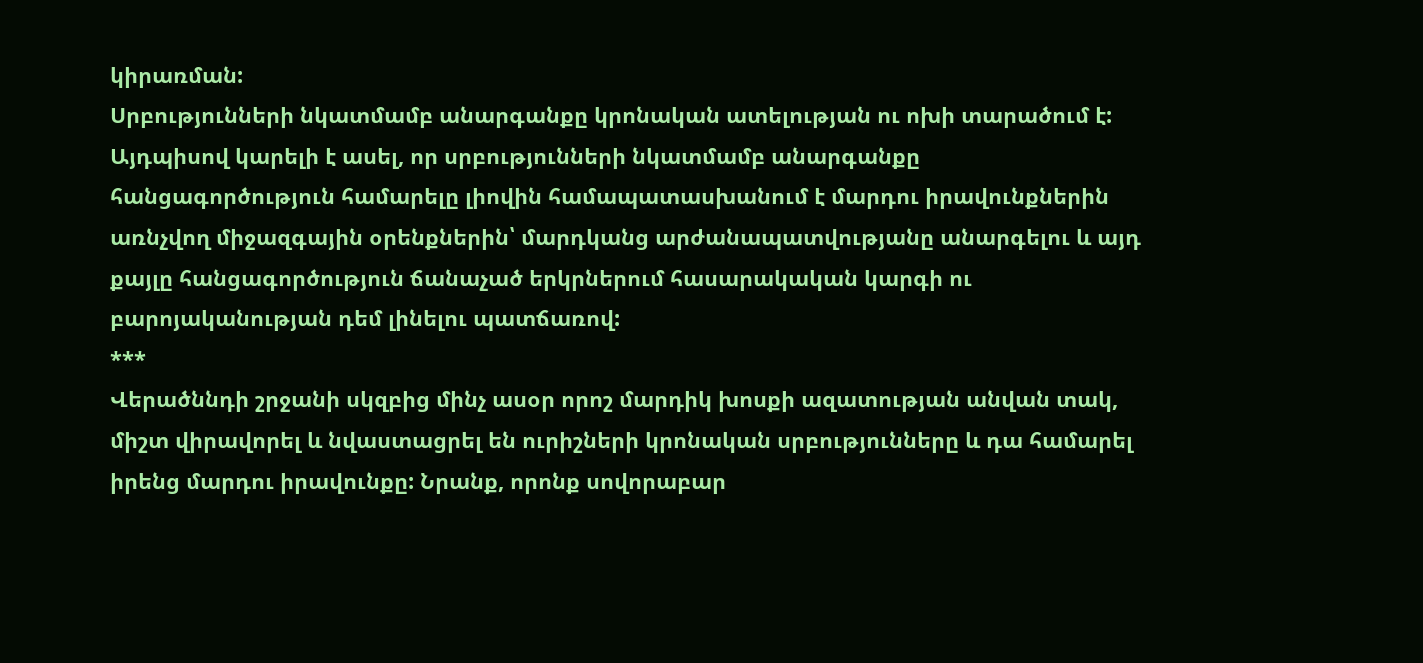կիրառման:
Սրբությունների նկատմամբ անարգանքը կրոնական ատելության ու ոխի տարածում է: Այդպիսով կարելի է ասել, որ սրբությունների նկատմամբ անարգանքը հանցագործություն համարելը լիովին համապատասխանում է մարդու իրավունքներին առնչվող միջազգային օրենքներին՝ մարդկանց արժանապատվությանը անարգելու և այդ քայլը հանցագործություն ճանաչած երկրներում հասարակական կարգի ու բարոյականության դեմ լինելու պատճառով:
***
Վերածննդի շրջանի սկզբից մինչ ասօր որոշ մարդիկ խոսքի ազատության անվան տակ, միշտ վիրավորել և նվաստացրել են ուրիշների կրոնական սրբությունները և դա համարել իրենց մարդու իրավունքը: Նրանք, որոնք սովորաբար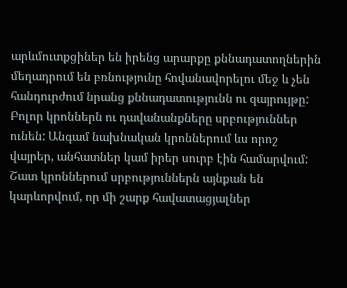արևմուտքցիներ են իրենց արարքը քննադատողներին մեղադրում են բռնությունը հովանավորելու մեջ և չեն հանդուրժում նրանց քննադատությունն ու զայրույթը:
Բոլոր կրոններն ու դավանանքները սրբություններ ունեն: Անգամ նախնական կրոններում ևս որոշ վայրեր, անհատներ կամ իրեր սուրբ էին համարվում: Շատ կրոններում սրբություններն այնքան են կարևորվում, որ մի շարք հավատացյալներ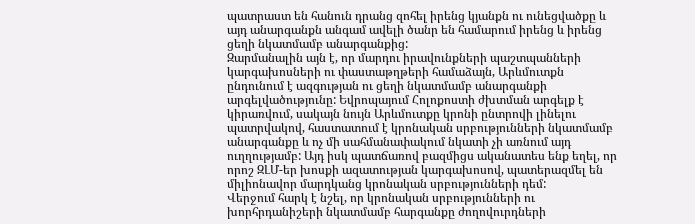պատրաստ են հանուն դրանց զոհել իրենց կյանքն ու ունեցվածքը և այդ անարգանքն անգամ ավելի ծանր են համարում իրենց և իրենց ցեղի նկատմամբ անարգանքից:
Զարմանալին այն է, որ մարդու իրավունքների պաշտպանների կարգախոսների ու փաստաթղթերի համաձայն, Արևմուտքն ընդունում է ազգության ու ցեղի նկատմամբ անարգանքի արգելվածությունը: Եվրոպայում Հոլոքոստի ժխտման արգելք է կիրառվում, սակայն նույն Արևմուտքը կրոնի ընտրովի լինելու պատրվակով, հաստատում է կրոնական սրբությունների նկատմամբ անարգանքը և ոչ մի սահմանափակում նկատի չի առնում այդ ուղղությամբ: Այդ իսկ պատճառով բազմիցս ականատես ենք եղել, որ որոշ ԶԼՄ-եր խոսքի ազատության կարգախոսով, պատերազմել են միլիոնավոր մարդկանց կրոնական սրբությունների դեմ:
Վերջում հարկ է նշել, որ կրոնական սրբությունների ու խորհրդանիշերի նկատմամբ հարգանքը ժողովուրդների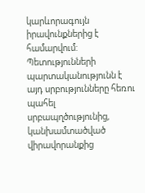կարևորագույն իրավունքներից է համարվում: Պետությունների պարտականությունն է այդ սրբությունները հեռու պահել սրբապղծությունից, կանխամտածված վիրավորանքից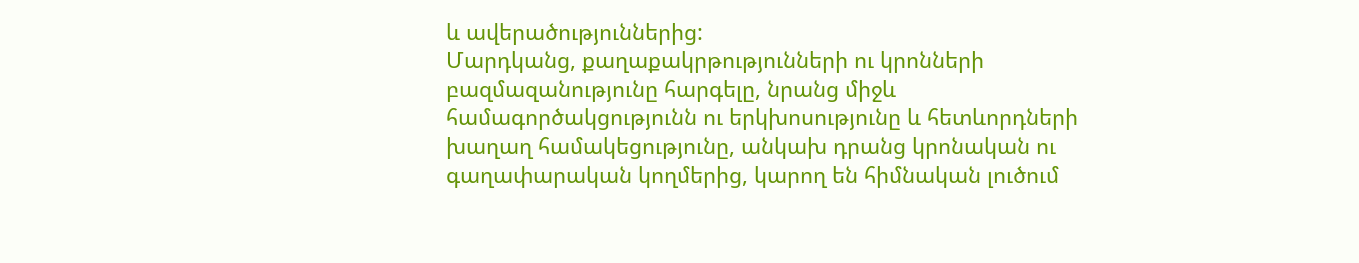և ավերածություններից:
Մարդկանց, քաղաքակրթությունների ու կրոնների բազմազանությունը հարգելը, նրանց միջև համագործակցությունն ու երկխոսությունը և հետևորդների խաղաղ համակեցությունը, անկախ դրանց կրոնական ու գաղափարական կողմերից, կարող են հիմնական լուծում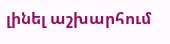լինել աշխարհում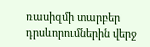ռասիզմի տարբեր դրսևորումներին վերջ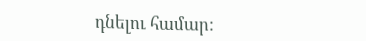դնելու համար: